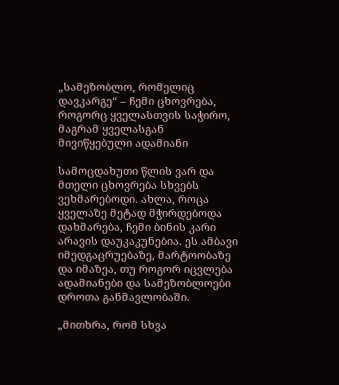„სამეზობლო, რომელიც დავკარგე“ – ჩემი ცხოვრება, როგორც ყველასთვის საჭირო, მაგრამ ყველასგან მივიწყებული ადამიანი

სამოცდახუთი წლის ვარ და მთელი ცხოვრება სხვებს ვეხმარებოდი. ახლა, როცა ყველაზე მეტად მჭირდებოდა დახმარება, ჩემი ბინის კარი არავის დაუკაკუნებია. ეს ამბავი იმედგაცრუებაზე, მარტოობაზე და იმაზეა, თუ როგორ იცვლება ადამიანები და სამეზობლოები დროთა განმავლობაში.

„მითხრა, რომ სხვა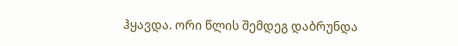ჰყავდა. ორი წლის შემდეგ დაბრუნდა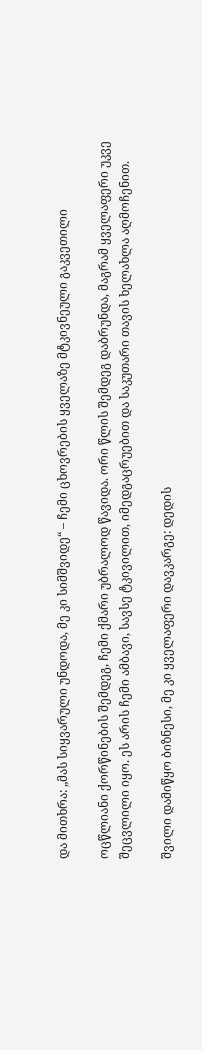და მითხრა: „მას სიყვარული უნდოდა, მე კი სიმშვიდე“ – ჩემი ცხოვრების ყველაზე მტკივნეული გაკვეთილი

ოცწლიანი ქორწინების შემდეგ, ჩემი ქმარი უბრალოდ წავიდა. ორი წლის შემდეგ დაბრუნდა, მაგრამ ყველაფერი უკვე შეცვლილი იყო. ეს არის ჩემი ამბავი, სავსე ტკივილით, იმედგაცრუებით და საკუთარი თავის ხელახლა აღმოჩენით.

შვილი დამიწყო ბიზნესი, მე კი ყველაფერი დავკარგე: დედის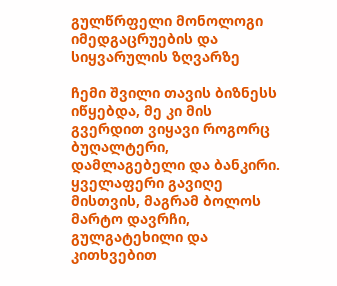გულწრფელი მონოლოგი იმედგაცრუების და სიყვარულის ზღვარზე

ჩემი შვილი თავის ბიზნესს იწყებდა, მე კი მის გვერდით ვიყავი როგორც ბუღალტერი, დამლაგებელი და ბანკირი. ყველაფერი გავიღე მისთვის, მაგრამ ბოლოს მარტო დავრჩი, გულგატეხილი და კითხვებით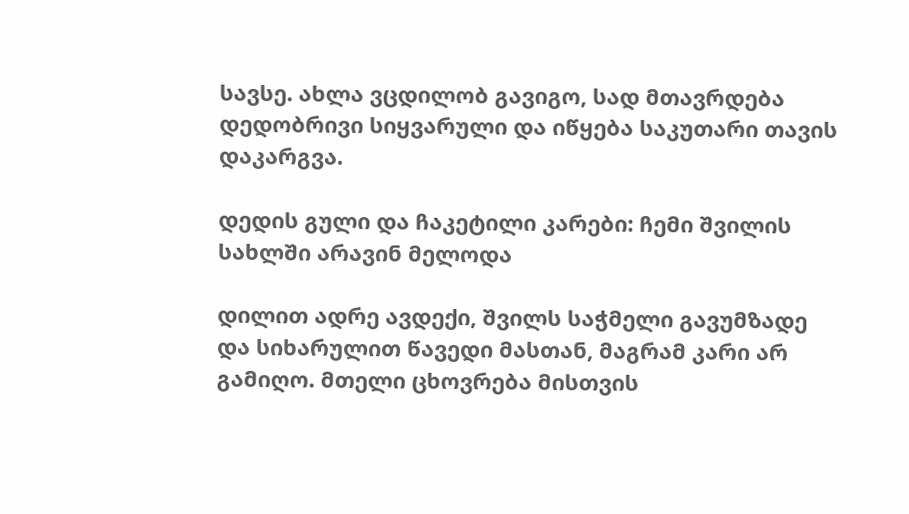სავსე. ახლა ვცდილობ გავიგო, სად მთავრდება დედობრივი სიყვარული და იწყება საკუთარი თავის დაკარგვა.

დედის გული და ჩაკეტილი კარები: ჩემი შვილის სახლში არავინ მელოდა

დილით ადრე ავდექი, შვილს საჭმელი გავუმზადე და სიხარულით წავედი მასთან, მაგრამ კარი არ გამიღო. მთელი ცხოვრება მისთვის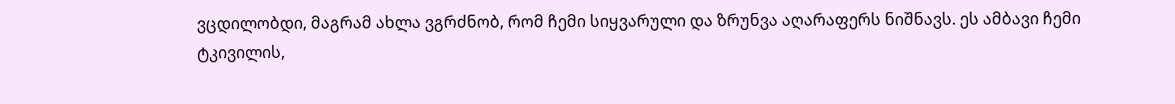ვცდილობდი, მაგრამ ახლა ვგრძნობ, რომ ჩემი სიყვარული და ზრუნვა აღარაფერს ნიშნავს. ეს ამბავი ჩემი ტკივილის,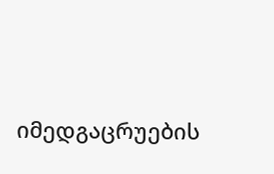იმედგაცრუების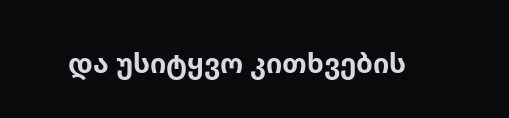და უსიტყვო კითხვების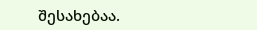შესახებაა.